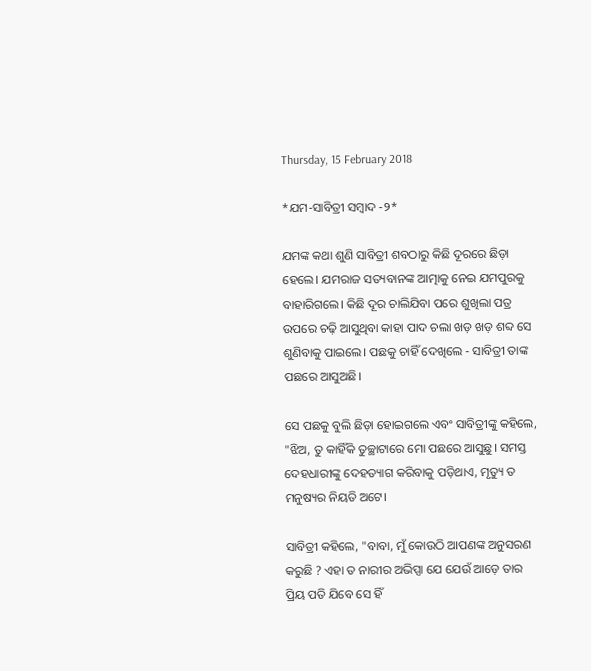Thursday, 15 February 2018

*ଯମ-ସାବିତ୍ରୀ ସମ୍ବାଦ -୨*

ଯମଙ୍କ କଥା ଶୁଣି ସାବିତ୍ରୀ ଶବଠାରୁ କିଛି ଦୂରରେ ଛିଡ଼ା ହେଲେ। ଯମରାଜ ସତ୍ୟବାନଙ୍କ ଆତ୍ମାକୁ ନେଇ ଯମପୁରକୁ ବାହାରିଗଲେ। କିଛି ଦୂର ଚାଲିଯିବା ପରେ ଶୁଖିଲା ପତ୍ର ଉପରେ ଚଢ଼ି ଆସୁଥିବା କାହା ପାଦ ଚଲା ଖଡ଼ ଖଡ଼ ଶବ୍ଦ ସେ ଶୁଣିବାକୁ ପାଇଲେ। ପଛକୁ ଚାହିଁ ଦେଖିଲେ - ସାବିତ୍ରୀ ତାଙ୍କ ପଛରେ ଆସୁଅଛି।

ସେ ପଛକୁ ବୁଲି ଛିଡ଼ା ହୋଇଗଲେ ଏବଂ ସାବିତ୍ରୀଙ୍କୁ କହିଲେ, "ଝିଅ, ତୁ କାହିଁକି ତୁଚ୍ଛାଟାରେ ମୋ ପଛରେ ଆସୁଛୁ। ସମସ୍ତ ଦେହଧାରୀଙ୍କୁ ଦେହତ୍ୟାଗ କରିବାକୁ ପଡ଼ିଥାଏ, ମୃତ୍ୟୁ ତ ମନୁଷ୍ୟର ନିୟତି ଅଟେ।

ସାବିତ୍ରୀ କହିଲେ, "ବାବା, ମୁଁ କୋଉଠି ଆପଣଙ୍କ ଅନୁସରଣ କରୁଛି ? ଏହା ତ ନାରୀର ଅଭିପ୍ସା ଯେ ଯେଉଁ ଆଡ଼େ ତାର ପ୍ରିୟ ପତି ଯିବେ ସେ ହିଁ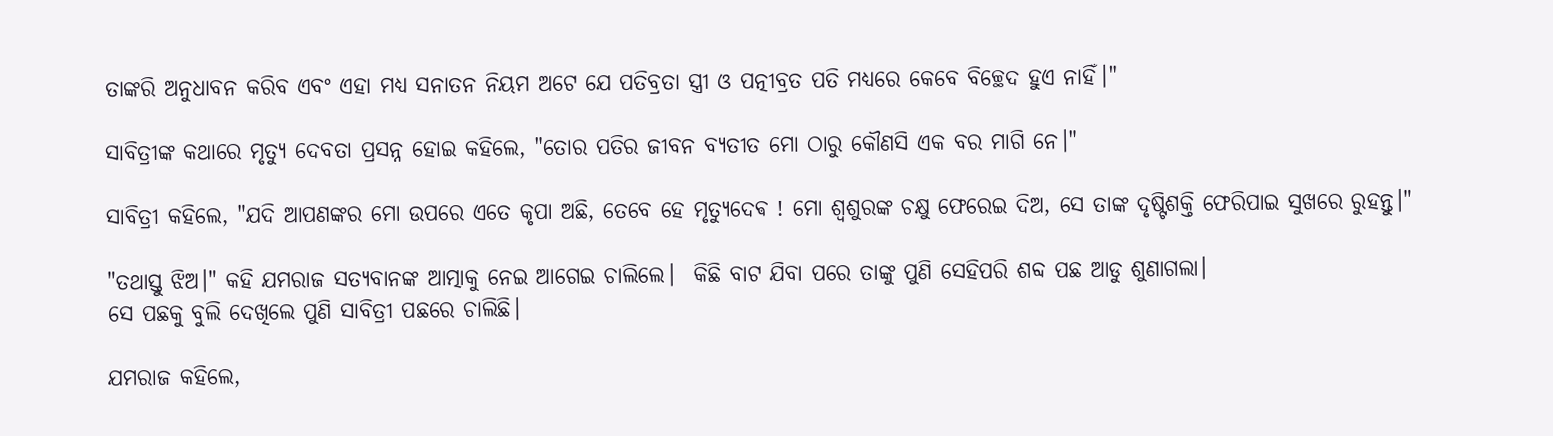ତାଙ୍କରି ଅନୁଧାବନ କରିବ ଏବଂ ଏହା ମଧ୍ୟ ସନାତନ ନିୟମ ଅଟେ ଯେ ପତିବ୍ରତା ସ୍ତ୍ରୀ ଓ ପତ୍ନୀବ୍ରତ ପତି ମଧ୍ୟରେ କେବେ ବିଚ୍ଛେଦ ହୁଏ ନାହିଁ।"

ସାବିତ୍ରୀଙ୍କ କଥାରେ ମୃତ୍ୟୁ ଦେବତା ପ୍ରସନ୍ନ ହୋଇ କହିଲେ, "ତୋର ପତିର ଜୀବନ ବ୍ୟତୀତ ମୋ ଠାରୁ କୌଣସି ଏକ ବର ମାଗି ନେ।"

ସାବିତ୍ରୀ କହିଲେ, "ଯଦି ଆପଣଙ୍କର ମୋ ଉପରେ ଏତେ କୃପା ଅଛି, ତେବେ ହେ ମୃତ୍ୟୁଦେଵ ! ମୋ ଶ୍ଵଶୁରଙ୍କ ଚକ୍ଷୁ ଫେରେଇ ଦିଅ, ସେ ତାଙ୍କ ଦୃଷ୍ଟିଶକ୍ତି ଫେରିପାଇ ସୁଖରେ ରୁହନ୍ତୁ।"

"ତଥାସ୍ତୁ ଝିଅ।" କହି ଯମରାଜ ସତ୍ୟବାନଙ୍କ ଆତ୍ମାକୁ ନେଇ ଆଗେଇ ଚାଲିଲେ।  କିଛି ବାଟ ଯିବା ପରେ ତାଙ୍କୁ ପୁଣି ସେହିପରି ଶବ୍ଦ ପଛ ଆଡୁ ଶୁଣାଗଲା।
ସେ ପଛକୁ ବୁଲି ଦେଖିଲେ ପୁଣି ସାବିତ୍ରୀ ପଛରେ ଚାଲିଛି।

ଯମରାଜ କହିଲେ,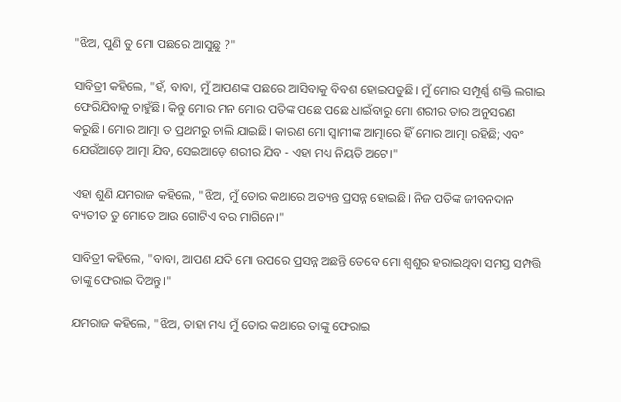"ଝିଅ, ପୁଣି ତୁ ମୋ ପଛରେ ଆସୁଛୁ ?"

ସାବିତ୍ରୀ କହିଲେ, "ହଁ, ବାବା, ମୁଁ ଆପଣଙ୍କ ପଛରେ ଆସିବାକୁ ବିବଶ ହୋଇପଡୁଛି। ମୁଁ ମୋର ସମ୍ପୂର୍ଣ୍ଣ ଶକ୍ତି ଲଗାଇ ଫେରିଯିବାକୁ ଚାହୁଁଛି। କିନ୍ତୁ ମୋର ମନ ମୋର ପତିଙ୍କ ପଛେ ପଛେ ଧାଇଁବାରୁ ମୋ ଶରୀର ତାର ଅନୁସରଣ କରୁଛି। ମୋର ଆତ୍ମା ତ ପ୍ରଥମରୁ ଚାଲି ଯାଇଛି। କାରଣ ମୋ ସ୍ୱାମୀଙ୍କ ଆତ୍ମାରେ ହିଁ ମୋର ଆତ୍ମା ରହିଛି; ଏବଂ ଯେଉଁଆଡ଼େ ଆତ୍ମା ଯିବ, ସେଇଆଡ଼େ ଶରୀର ଯିବ - ଏହା ମଧ୍ୟ ନିୟତି ଅଟେ।"

ଏହା ଶୁଣି ଯମରାଜ କହିଲେ, "ଝିଅ, ମୁଁ ତୋର କଥାରେ ଅତ୍ୟନ୍ତ ପ୍ରସନ୍ନ ହୋଇଛି। ନିଜ ପତିଙ୍କ ଜୀବନଦାନ ବ୍ୟତୀତ ତୁ ମୋତେ ଆଉ ଗୋଟିଏ ବର ମାଗିନେ।"

ସାବିତ୍ରୀ କହିଲେ, "ବାବା, ଆପଣ ଯଦି ମୋ ଉପରେ ପ୍ରସନ୍ନ ଅଛନ୍ତି ତେବେ ମୋ ଶ୍ୱଶୁର ହରାଇଥିବା ସମସ୍ତ ସମ୍ପତ୍ତି ତାଙ୍କୁ ଫେରାଇ ଦିଅନ୍ତୁ।"

ଯମରାଜ କହିଲେ, "ଝିଅ, ତାହା ମଧ୍ୟ ମୁଁ ତୋର କଥାରେ ତାଙ୍କୁ ଫେରାଇ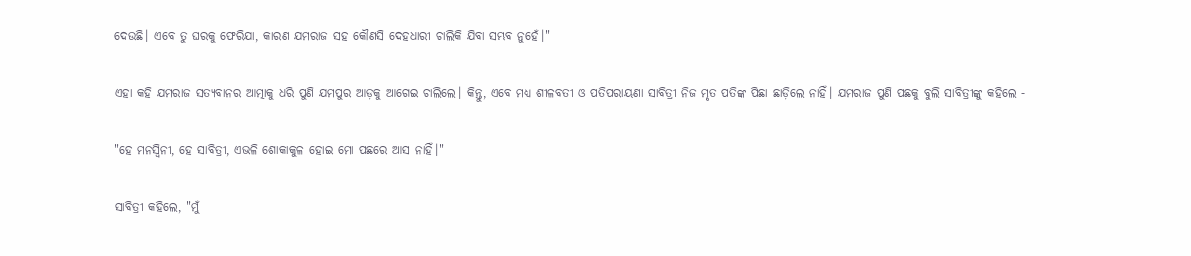ଦେଉଛି। ଏବେ ତୁ ଘରକୁ ଫେରିଯା, କାରଣ ଯମରାଜ ସହ କୌଣସି ଦେହଧାରୀ ଚାଲିକି ଯିବା ସମ୍ଭବ ନୁହେଁ।"

ଏହା କହି ଯମରାଜ ସତ୍ୟବାନର ଆତ୍ମାକୁ ଧରି ପୁଣି ଯମପୁର ଆଡ଼କୁ ଆଗେଇ ଚାଲିଲେ। କିନ୍ତୁ, ଏବେ ମଧ୍ୟ ଶୀଳବତୀ ଓ ପତିପରାୟଣା ସାବିତ୍ରୀ ନିଜ ମୃତ ପତିଙ୍କ ପିଛା ଛାଡ଼ିଲେ ନାହିଁ। ଯମରାଜ ପୁଣି ପଛକୁ ବୁଲି ସାବିତ୍ରୀଙ୍କୁ କହିଲେ -

"ହେ ମନସ୍ୱିନୀ, ହେ ସାବିତ୍ରୀ, ଏଭଳି ଶୋକାକୁଳ ହୋଇ ମୋ ପଛରେ ଆସ ନାହିଁ।"

ସାବିତ୍ରୀ କହିଲେ, "ମୁଁ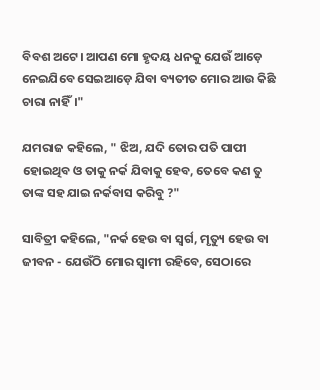ବିବଶ ଅଟେ। ଆପଣ ମୋ ହୃଦୟ ଧନକୁ ଯେଉଁ ଆଡ଼େ ନେଇଯିବେ ସେଇଆଡ଼େ ଯିବା ବ୍ୟତୀତ ମୋର ଆଉ କିଛି ଚାରା ନାହିଁ।"

ଯମରାଜ କହିଲେ, " ଝିଅ, ଯଦି ତୋର ପତି ପାପୀ ହୋଇଥିବ ଓ ତାକୁ ନର୍କ ଯିବାକୁ ହେବ, ତେବେ କଣ ତୁ ତାଙ୍କ ସହ ଯାଇ ନର୍କବାସ କରିବୁ ?"

ସାବିତ୍ରୀ କହିଲେ, "ନର୍କ ହେଉ ବା ସ୍ୱର୍ଗ, ମୃତ୍ୟୁ ହେଉ ବା ଜୀବନ - ଯେଉଁଠି ମୋର ସ୍ୱାମୀ ରହିବେ, ସେଠାରେ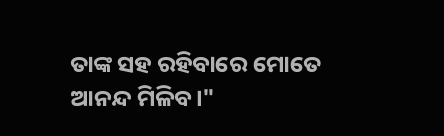ତାଙ୍କ ସହ ରହିବାରେ ମୋତେ ଆନନ୍ଦ ମିଳିବ।"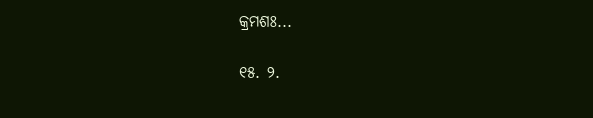କ୍ରମଶଃ...

୧୫. ୨.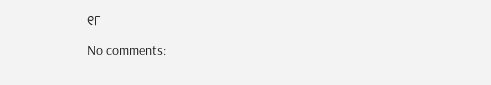୧୮

No comments: